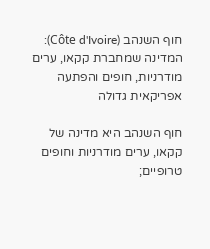חוף השנהב (Côte d'Ivoire): המדינה שמחברת קקאו, ערים מודרניות, חופים והפתעה אפריקאית גדולה

חוף השנהב היא מדינה של קקאו, ערים מודרניות וחופים טרופיים;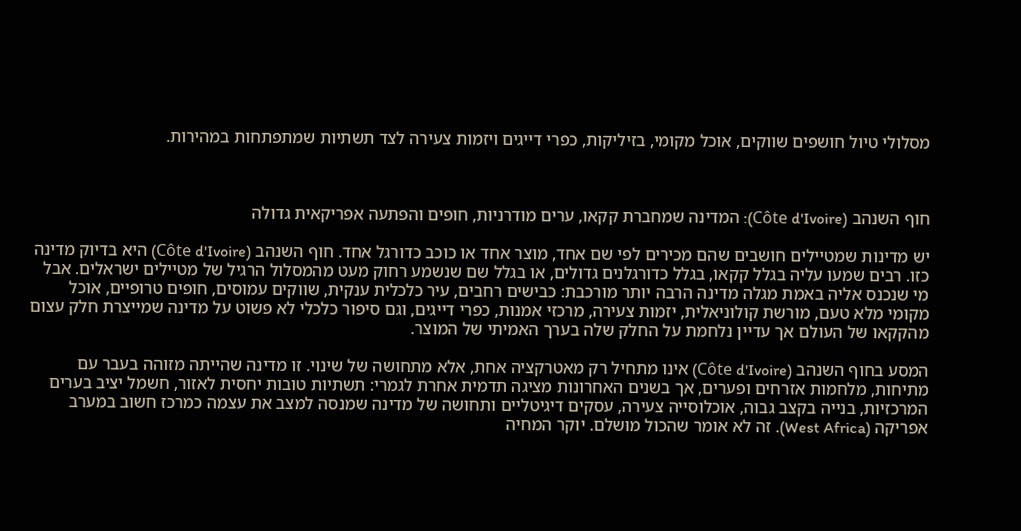מסלולי טיול חושפים שווקים, אוכל מקומי, בזיליקות, כפרי דייגים ויזמות צעירה לצד תשתיות שמתפתחות במהירות.



חוף השנהב (Côte d'Ivoire): המדינה שמחברת קקאו, ערים מודרניות, חופים והפתעה אפריקאית גדולה

יש מדינות שמטיילים חושבים שהם מכירים לפי שם אחד, מוצר אחד או כוכב כדורגל אחד. חוף השנהב (Côte d'Ivoire) היא בדיוק מדינה כזו. רבים שמעו עליה בגלל קקאו, בגלל כדורגלנים גדולים, או בגלל שם שנשמע רחוק מעט מהמסלול הרגיל של מטיילים ישראלים. אבל מי שנכנס אליה באמת מגלה מדינה הרבה יותר מורכבת: כבישים רחבים, עיר כלכלית ענקית, שווקים עמוסים, חופים טרופיים, אוכל מקומי מלא טעם, מורשת קולוניאלית, יזמות צעירה, מרכזי אמנות, כפרי דייגים, וגם סיפור כלכלי לא פשוט על מדינה שמייצרת חלק עצום מהקקאו של העולם אך עדיין נלחמת על החלק שלה בערך האמיתי של המוצר.

המסע בחוף השנהב (Côte d'Ivoire) אינו מתחיל רק מאטרקציה אחת, אלא מתחושה של שינוי. זו מדינה שהייתה מזוהה בעבר עם מתיחות, מלחמות אזרחים ופערים, אך בשנים האחרונות מציגה תדמית אחרת לגמרי: תשתיות טובות יחסית לאזור, חשמל יציב בערים המרכזיות, בנייה בקצב גבוה, אוכלוסייה צעירה, עסקים דיגיטליים ותחושה של מדינה שמנסה למצב את עצמה כמרכז חשוב במערב אפריקה (West Africa). זה לא אומר שהכול מושלם. יוקר המחיה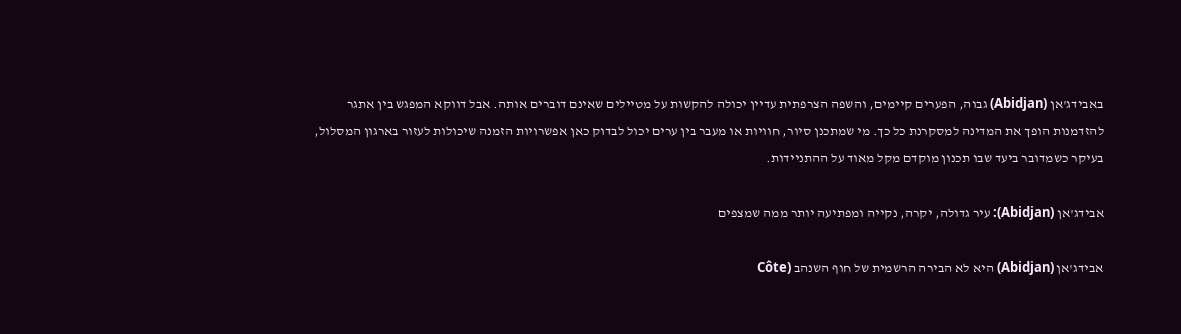באבידג'אן (Abidjan) גבוה, הפערים קיימים, והשפה הצרפתית עדיין יכולה להקשות על מטיילים שאינם דוברים אותה. אבל דווקא המפגש בין אתגר להזדמנות הופך את המדינה למסקרנת כל כך. מי שמתכנן סיור, חוויות או מעבר בין ערים יכול לבדוק כאן אפשרויות הזמנה שיכולות לעזור בארגון המסלול, בעיקר כשמדובר ביעד שבו תכנון מוקדם מקל מאוד על ההתניידות.

אבידג'אן (Abidjan): עיר גדולה, יקרה, נקייה ומפתיעה יותר ממה שמצפים

אבידג'אן (Abidjan) היא לא הבירה הרשמית של חוף השנהב (Côte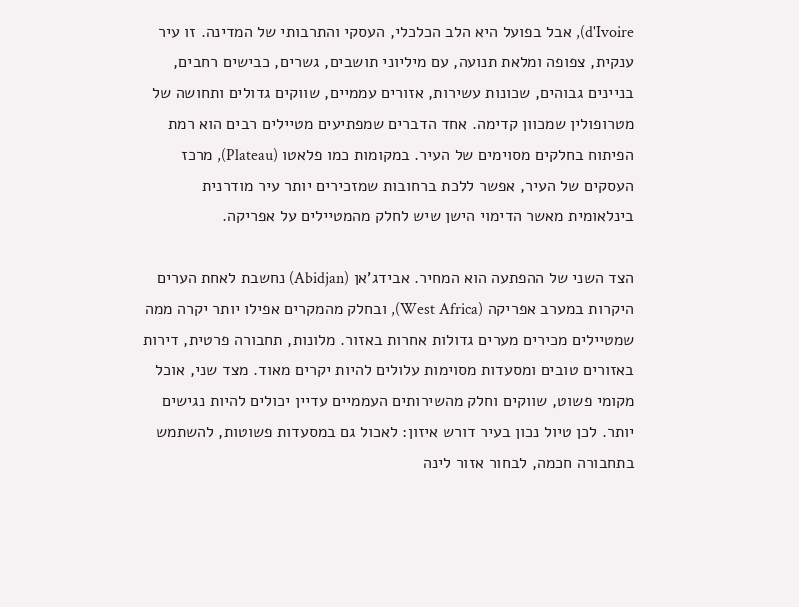d'Ivoire), אבל בפועל היא הלב הכלכלי, העסקי והתרבותי של המדינה. זו עיר ענקית, צפופה ומלאת תנועה, עם מיליוני תושבים, גשרים, כבישים רחבים, בניינים גבוהים, שכונות עשירות, אזורים עממיים, שווקים גדולים ותחושה של מטרופולין שמכוון קדימה. אחד הדברים שמפתיעים מטיילים רבים הוא רמת הפיתוח בחלקים מסוימים של העיר. במקומות כמו פלאטו (Plateau), מרכז העסקים של העיר, אפשר ללכת ברחובות שמזכירים יותר עיר מודרנית בינלאומית מאשר הדימוי הישן שיש לחלק מהמטיילים על אפריקה.

הצד השני של ההפתעה הוא המחיר. אבידג'אן (Abidjan) נחשבת לאחת הערים היקרות במערב אפריקה (West Africa), ובחלק מהמקרים אפילו יותר יקרה ממה שמטיילים מכירים מערים גדולות אחרות באזור. מלונות, תחבורה פרטית, דירות באזורים טובים ומסעדות מסוימות עלולים להיות יקרים מאוד. מצד שני, אוכל מקומי פשוט, שווקים וחלק מהשירותים העממיים עדיין יכולים להיות נגישים יותר. לכן טיול נכון בעיר דורש איזון: לאכול גם במסעדות פשוטות, להשתמש בתחבורה חכמה, לבחור אזור לינה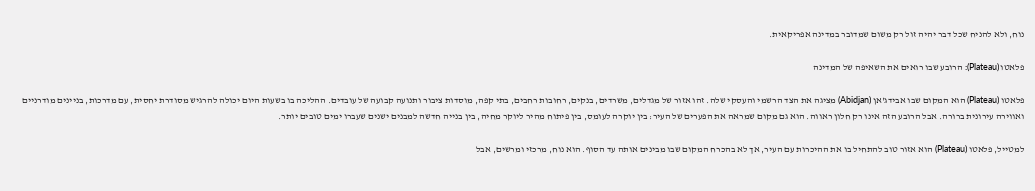נוח, ולא להניח שכל דבר יהיה זול רק משום שמדובר במדינה אפריקאית.

פלאטו (Plateau): הרובע שבו רואים את השאיפה של המדינה

פלאטו (Plateau) הוא המקום שבו אבידג'אן (Abidjan) מציגה את הצד הרשמי והעסקי שלה. זהו אזור של מגדלים, משרדים, בנקים, רחובות רחבים, בתי קפה, מוסדות ציבור ותנועה קבועה של עובדים. ההליכה בו בשעות היום יכולה להרגיש מסודרת יחסית, עם מדרכות, בניינים מודרניים ואווירה עירונית ברורה. אבל הרובע הזה אינו רק חלון ראווה. הוא גם מקום שמראה את הפערים של העיר: בין יוקרה לעומס, בין פיתוח מהיר ליוקר מחיה, בין בנייה חדשה למבנים ישנים שעברו ימים טובים יותר.

למטייל, פלאטו (Plateau) הוא אזור טוב להתחיל בו את ההיכרות עם העיר, אך לא בהכרח המקום שבו מבינים אותה עד הסוף. הוא נוח, מרכזי ומרשים, אבל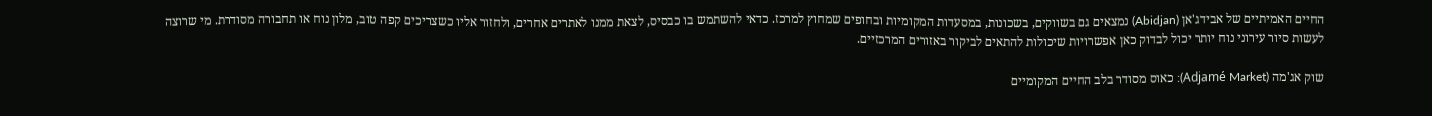החיים האמיתיים של אבידג'אן (Abidjan) נמצאים גם בשווקים, בשכונות, במסעדות המקומיות ובחופים שמחוץ למרכז. כדאי להשתמש בו כבסיס, לצאת ממנו לאתרים אחרים, ולחזור אליו כשצריכים קפה טוב, מלון נוח או תחבורה מסודרת. מי שרוצה לעשות סיור עירוני נוח יותר יכול לבדוק כאן אפשרויות שיכולות להתאים לביקור באזורים המרכזיים.

שוק אג'מה (Adjamé Market): כאוס מסודר בלב החיים המקומיים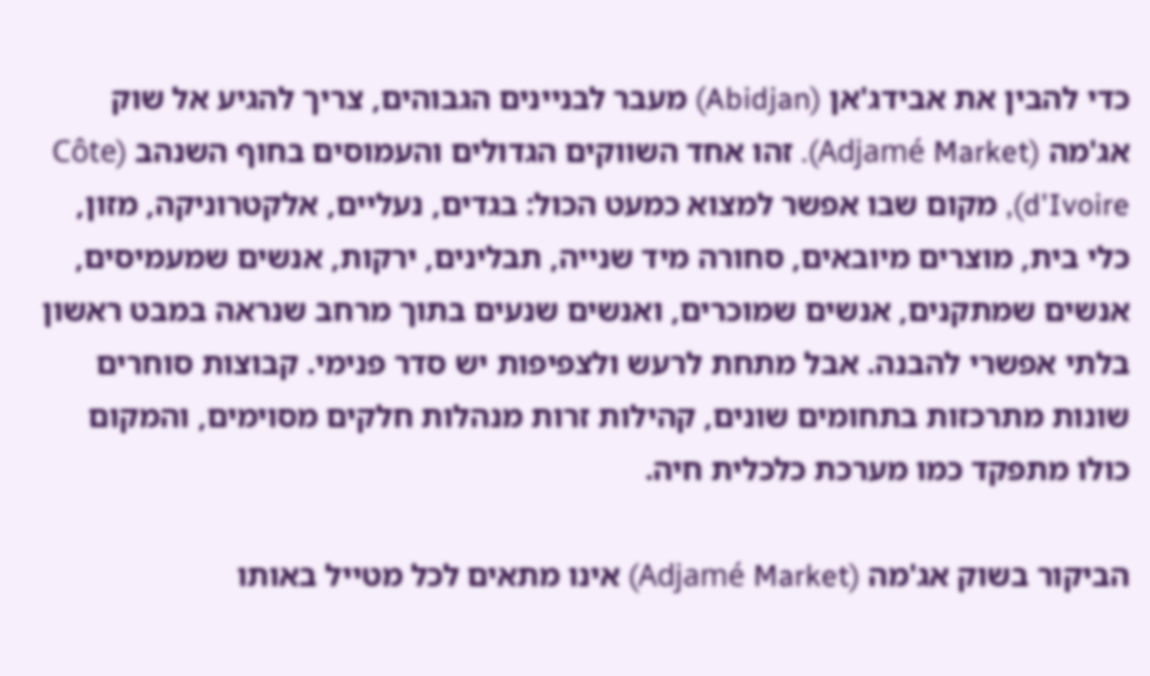כדי להבין את אבידג'אן (Abidjan) מעבר לבניינים הגבוהים, צריך להגיע אל שוק אג'מה (Adjamé Market). זהו אחד השווקים הגדולים והעמוסים בחוף השנהב (Côte d'Ivoire), מקום שבו אפשר למצוא כמעט הכול: בגדים, נעליים, אלקטרוניקה, מזון, כלי בית, מוצרים מיובאים, סחורה מיד שנייה, תבלינים, ירקות, אנשים שמעמיסים, אנשים שמתקנים, אנשים שמוכרים, ואנשים שנעים בתוך מרחב שנראה במבט ראשון בלתי אפשרי להבנה. אבל מתחת לרעש ולצפיפות יש סדר פנימי. קבוצות סוחרים שונות מתרכזות בתחומים שונים, קהילות זרות מנהלות חלקים מסוימים, והמקום כולו מתפקד כמו מערכת כלכלית חיה.

הביקור בשוק אג'מה (Adjamé Market) אינו מתאים לכל מטייל באותו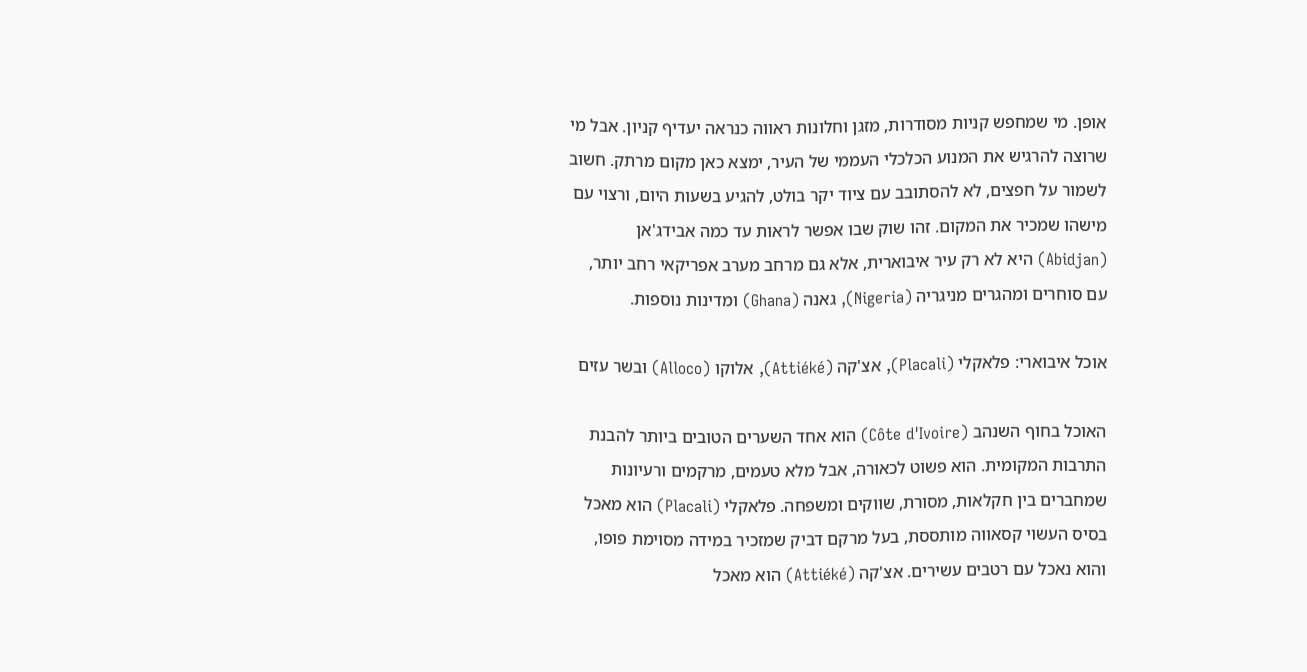אופן. מי שמחפש קניות מסודרות, מזגן וחלונות ראווה כנראה יעדיף קניון. אבל מי שרוצה להרגיש את המנוע הכלכלי העממי של העיר, ימצא כאן מקום מרתק. חשוב לשמור על חפצים, לא להסתובב עם ציוד יקר בולט, להגיע בשעות היום, ורצוי עם מישהו שמכיר את המקום. זהו שוק שבו אפשר לראות עד כמה אבידג'אן (Abidjan) היא לא רק עיר איבוארית, אלא גם מרחב מערב אפריקאי רחב יותר, עם סוחרים ומהגרים מניגריה (Nigeria), גאנה (Ghana) ומדינות נוספות.

אוכל איבוארי: פלאקלי (Placali), אצ'קה (Attiéké), אלוקו (Alloco) ובשר עזים

האוכל בחוף השנהב (Côte d'Ivoire) הוא אחד השערים הטובים ביותר להבנת התרבות המקומית. הוא פשוט לכאורה, אבל מלא טעמים, מרקמים ורעיונות שמחברים בין חקלאות, מסורת, שווקים ומשפחה. פלאקלי (Placali) הוא מאכל בסיס העשוי קסאווה מותססת, בעל מרקם דביק שמזכיר במידה מסוימת פופו, והוא נאכל עם רטבים עשירים. אצ'קה (Attiéké) הוא מאכל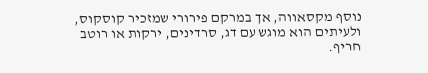נוסף מקסאווה, אך במרקם פירורי שמזכיר קוסקוס, ולעיתים הוא מוגש עם דג, סרדינים, ירקות או רוטב חריף.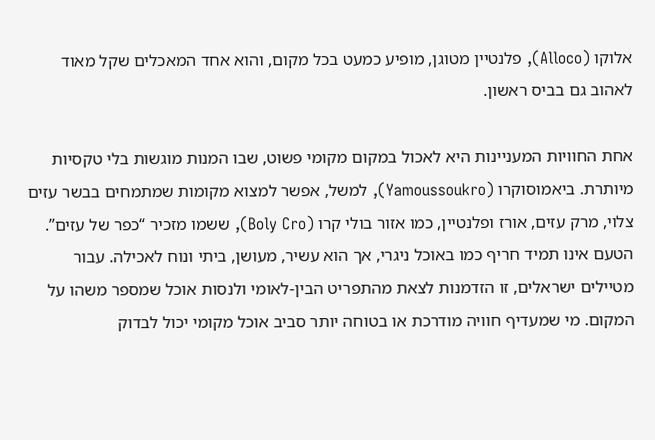אלוקו (Alloco), פלנטיין מטוגן, מופיע כמעט בכל מקום, והוא אחד המאכלים שקל מאוד לאהוב גם בביס ראשון.

אחת החוויות המעניינות היא לאכול במקום מקומי פשוט, שבו המנות מוגשות בלי טקסיות מיותרת. ביאמוסוקרו (Yamoussoukro), למשל, אפשר למצוא מקומות שמתמחים בבשר עזים צלוי, מרק עזים, אורז ופלנטיין, כמו אזור בולי קרו (Boly Cro), ששמו מזכיר “כפר של עזים”. הטעם אינו תמיד חריף כמו באוכל ניגרי, אך הוא עשיר, מעושן, ביתי ונוח לאכילה. עבור מטיילים ישראלים, זו הזדמנות לצאת מהתפריט הבין-לאומי ולנסות אוכל שמספר משהו על המקום. מי שמעדיף חוויה מודרכת או בטוחה יותר סביב אוכל מקומי יכול לבדוק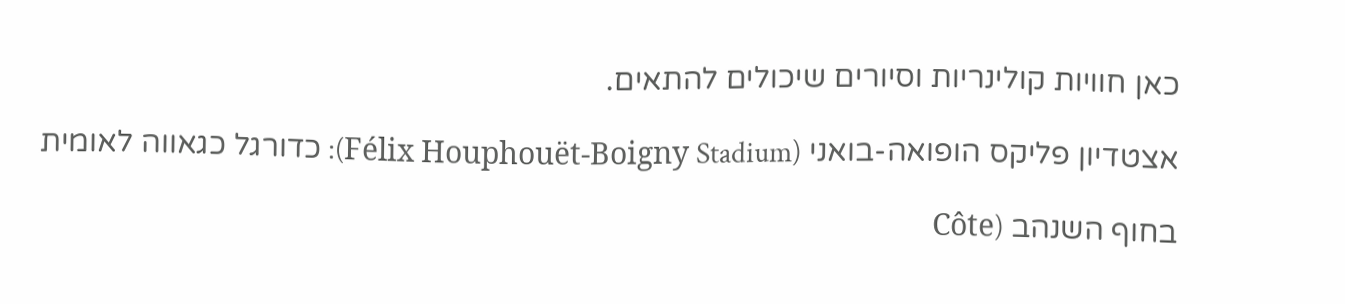כאן חוויות קולינריות וסיורים שיכולים להתאים.

אצטדיון פליקס הופואה-בואני (Félix Houphouët-Boigny Stadium): כדורגל כגאווה לאומית

בחוף השנהב (Côte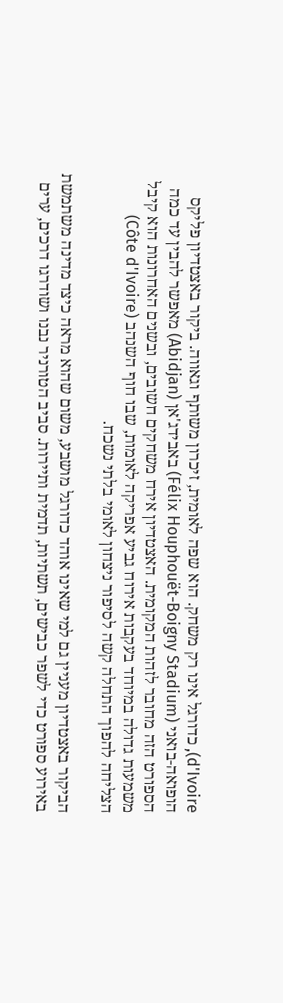d'Ivoire), כדורגל אינו רק משחק. הוא שפה לאומית, זיכרון משותף וגאווה. ביקור באצטדיון פליקס הופואה-בואני (Félix Houphouët-Boigny Stadium) באבידג'אן (Abidjan) מאפשר להבין עד כמה הספורט הזה מחובר לזהות המקומית. האצטדיון אירח משחקים חשובים, ובשנים האחרונות הוא קיבל משמעות גדולה במיוחד בעקבות אירוח גביע אפריקה לאומות, שבו חוף השנהב (Côte d'Ivoire) הצליחה להפוך התחלה קשה לסיפור ניצחון לאומי בלתי נשכח.

הביקור באצטדיון מעניין גם למי שאינו אוהד כדורגל מושבע, משום שהוא מראה כיצד מדינה משתמשת באירוע ספורט כדי לשפר כבישים, תשתיות, תדמית ותיירות. סביב הטורניר נבנו ושודרגו דרכים, ערים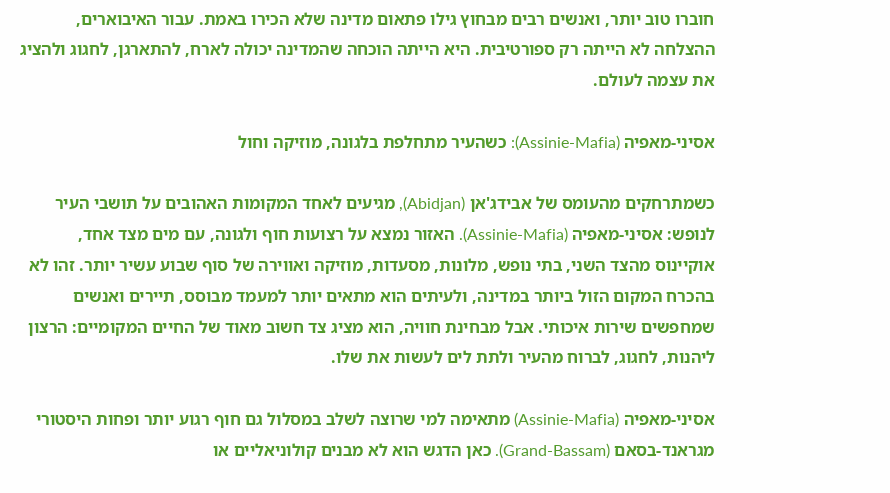חוברו טוב יותר, ואנשים רבים מבחוץ גילו פתאום מדינה שלא הכירו באמת. עבור האיבוארים, ההצלחה לא הייתה רק ספורטיבית. היא הייתה הוכחה שהמדינה יכולה לארח, להתארגן, לחגוג ולהציג את עצמה לעולם.

אסיני-מאפיה (Assinie-Mafia): כשהעיר מתחלפת בלגונה, מוזיקה וחול

כשמתרחקים מהעומס של אבידג'אן (Abidjan), מגיעים לאחד המקומות האהובים על תושבי העיר לנופש: אסיני-מאפיה (Assinie-Mafia). האזור נמצא על רצועות חוף ולגונה, עם מים מצד אחד, אוקיינוס מהצד השני, בתי נופש, מלונות, מסעדות, מוזיקה ואווירה של סוף שבוע עשיר יותר. זהו לא בהכרח המקום הזול ביותר במדינה, ולעיתים הוא מתאים יותר למעמד מבוסס, תיירים ואנשים שמחפשים שירות איכותי. אבל מבחינת חוויה, הוא מציג צד חשוב מאוד של החיים המקומיים: הרצון ליהנות, לחגוג, לברוח מהעיר ולתת לים לעשות את שלו.

אסיני-מאפיה (Assinie-Mafia) מתאימה למי שרוצה לשלב במסלול גם חוף רגוע יותר ופחות היסטורי מגראנד-בסאם (Grand-Bassam). כאן הדגש הוא לא מבנים קולוניאליים או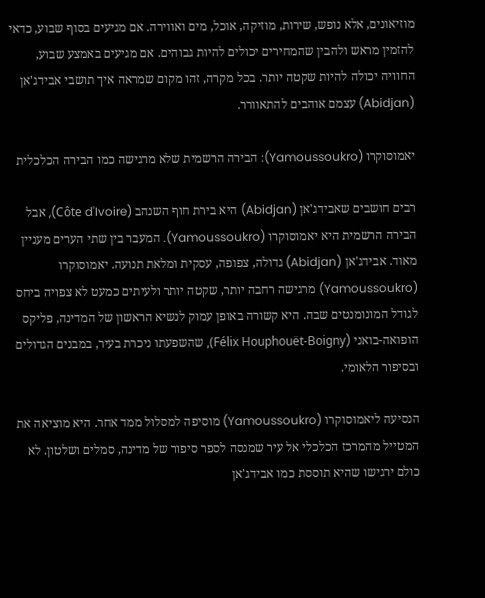מוזיאונים, אלא נופש, שירות, מוזיקה, אוכל, מים ואווירה. אם מגיעים בסוף שבוע, כדאי להזמין מראש ולהבין שהמחירים יכולים להיות גבוהים. אם מגיעים באמצע שבוע, החוויה יכולה להיות שקטה יותר. בכל מקרה, זהו מקום שמראה איך תושבי אבידג'אן (Abidjan) עצמם אוהבים להתאוורר.

יאמוסוקרו (Yamoussoukro): הבירה הרשמית שלא מרגישה כמו הבירה הכלכלית

רבים חושבים שאבידג'אן (Abidjan) היא בירת חוף השנהב (Côte d'Ivoire), אבל הבירה הרשמית היא יאמוסוקרו (Yamoussoukro). המעבר בין שתי הערים מעניין מאוד. אבידג'אן (Abidjan) גדולה, צפופה, עסקית ומלאת תנועה. יאמוסוקרו (Yamoussoukro) מרגישה רחבה יותר, שקטה יותר ולעיתים כמעט לא צפויה ביחס לגודל המונומנטים שבה. היא קשורה באופן עמוק לנשיא הראשון של המדינה, פליקס הופואה-בואני (Félix Houphouët-Boigny), שהשפעתו ניכרת בעיר, במבנים הגדולים ובסיפור הלאומי.

הנסיעה ליאמוסוקרו (Yamoussoukro) מוסיפה למסלול ממד אחר. היא מוציאה את המטייל מהמרכז הכלכלי אל עיר שמנסה לספר סיפור של מדינה, סמלים ושלטון. לא כולם ירגישו שהיא תוססת כמו אבידג'אן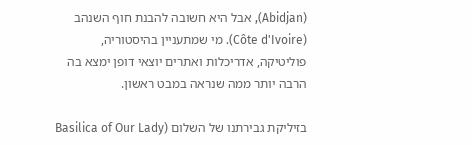(Abidjan), אבל היא חשובה להבנת חוף השנהב (Côte d'Ivoire). מי שמתעניין בהיסטוריה, פוליטיקה, אדריכלות ואתרים יוצאי דופן ימצא בה הרבה יותר ממה שנראה במבט ראשון.

בזיליקת גבירתנו של השלום (Basilica of Our Lady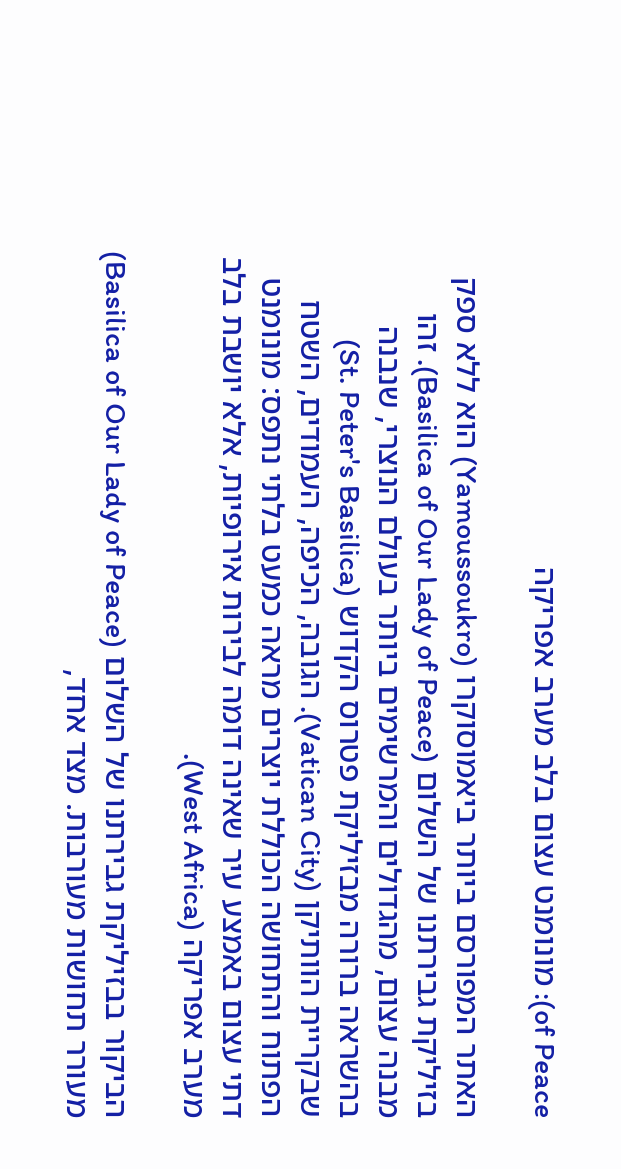of Peace): מונומנט עצום בלב מערב אפריקה

האתר המפורסם ביותר ביאמוסוקרו (Yamoussoukro) הוא ללא ספק בזיליקת גבירתנו של השלום (Basilica of Our Lady of Peace). זהו מבנה עצום, מהגדולים והמרשימים ביותר בעולם הנוצרי, שנבנה בהשראה ברורה מבזיליקת פטרוס הקדוש (St. Peter's Basilica) שבקריית הוותיקן (Vatican City). הגובה, הכיפה, העמודים, השטח הפתוח והתחושה הכוללת יוצרים מראה כמעט בלתי נתפס: מונומנט דתי עצום באמצע עיר שאינה דומה לבירות אירופיות, אלא יושבת בלב מערב אפריקה (West Africa).

הביקור בבזיליקת גבירתנו של השלום (Basilica of Our Lady of Peace) מעורר תחושות מעורבות. מצד אחד,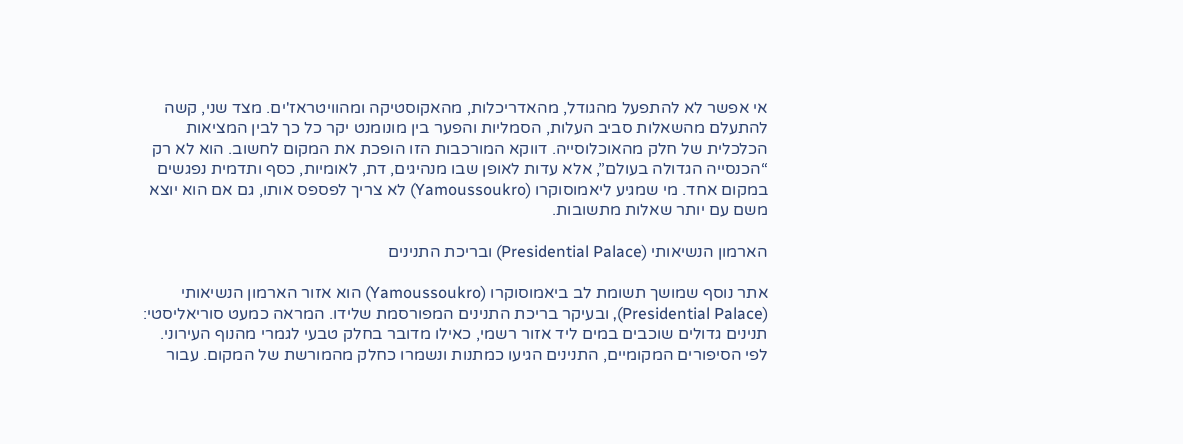אי אפשר לא להתפעל מהגודל, מהאדריכלות, מהאקוסטיקה ומהוויטראז'ים. מצד שני, קשה להתעלם מהשאלות סביב העלות, הסמליות והפער בין מונומנט יקר כל כך לבין המציאות הכלכלית של חלק מהאוכלוסייה. דווקא המורכבות הזו הופכת את המקום לחשוב. הוא לא רק “הכנסייה הגדולה בעולם”, אלא עדות לאופן שבו מנהיגים, דת, לאומיות, כסף ותדמית נפגשים במקום אחד. מי שמגיע ליאמוסוקרו (Yamoussoukro) לא צריך לפספס אותו, גם אם הוא יוצא משם עם יותר שאלות מתשובות.

הארמון הנשיאותי (Presidential Palace) ובריכת התנינים

אתר נוסף שמושך תשומת לב ביאמוסוקרו (Yamoussoukro) הוא אזור הארמון הנשיאותי (Presidential Palace), ובעיקר בריכת התנינים המפורסמת שלידו. המראה כמעט סוריאליסטי: תנינים גדולים שוכבים במים ליד אזור רשמי, כאילו מדובר בחלק טבעי לגמרי מהנוף העירוני. לפי הסיפורים המקומיים, התנינים הגיעו כמתנות ונשמרו כחלק מהמורשת של המקום. עבור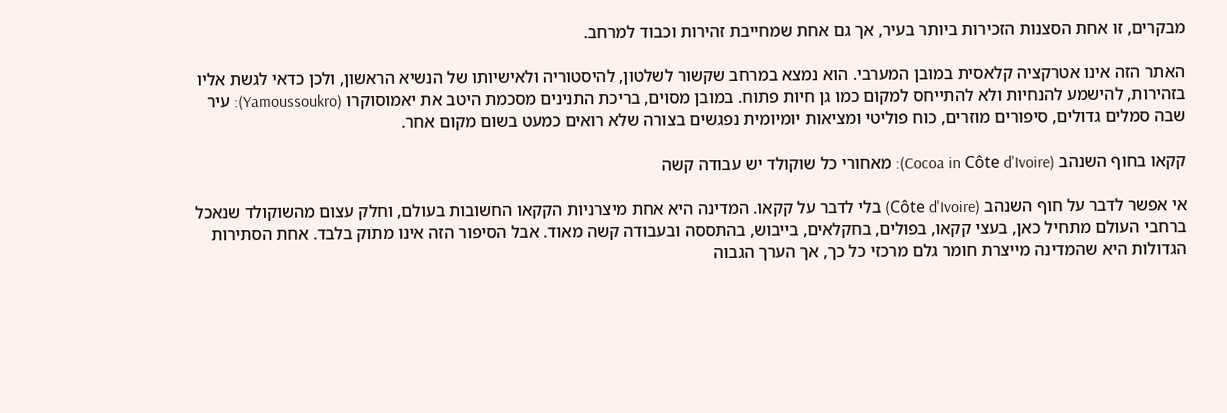מבקרים, זו אחת הסצנות הזכירות ביותר בעיר, אך גם אחת שמחייבת זהירות וכבוד למרחב.

האתר הזה אינו אטרקציה קלאסית במובן המערבי. הוא נמצא במרחב שקשור לשלטון, להיסטוריה ולאישיותו של הנשיא הראשון, ולכן כדאי לגשת אליו בזהירות, להישמע להנחיות ולא להתייחס למקום כמו גן חיות פתוח. במובן מסוים, בריכת התנינים מסכמת היטב את יאמוסוקרו (Yamoussoukro): עיר שבה סמלים גדולים, סיפורים מוזרים, כוח פוליטי ומציאות יומיומית נפגשים בצורה שלא רואים כמעט בשום מקום אחר.

קקאו בחוף השנהב (Cocoa in Côte d'Ivoire): מאחורי כל שוקולד יש עבודה קשה

אי אפשר לדבר על חוף השנהב (Côte d'Ivoire) בלי לדבר על קקאו. המדינה היא אחת מיצרניות הקקאו החשובות בעולם, וחלק עצום מהשוקולד שנאכל ברחבי העולם מתחיל כאן, בעצי קקאו, בפולים, בחקלאים, בייבוש, בהתססה ובעבודה קשה מאוד. אבל הסיפור הזה אינו מתוק בלבד. אחת הסתירות הגדולות היא שהמדינה מייצרת חומר גלם מרכזי כל כך, אך הערך הגבוה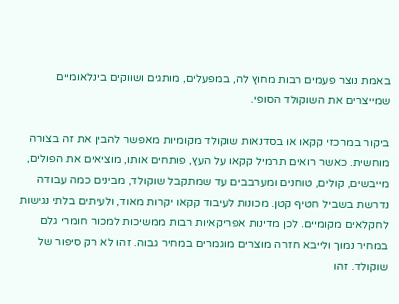באמת נוצר פעמים רבות מחוץ לה, במפעלים, מותגים ושווקים בינלאומיים שמייצרים את השוקולד הסופי.

ביקור במרכזי קקאו או בסדנאות שוקולד מקומיות מאפשר להבין את זה בצורה מוחשית. כאשר רואים תרמיל קקאו על העץ, פותחים אותו, מוציאים את הפולים, מייבשים, קולים, טוחנים ומערבבים עד שמתקבל שוקולד, מבינים כמה עבודה נדרשת בשביל חטיף קטן. מכונות לעיבוד קקאו יקרות מאוד, ולעיתים בלתי נגישות לחקלאים מקומיים. לכן מדינות אפריקאיות רבות ממשיכות למכור חומרי גלם במחיר נמוך ולייבא חזרה מוצרים מוגמרים במחיר גבוה. זהו לא רק סיפור של שוקולד. זהו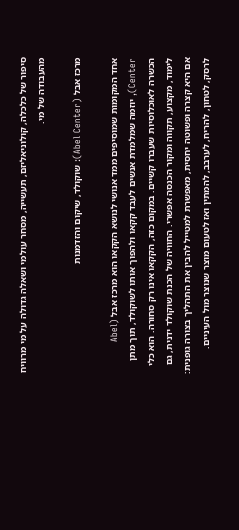סיפור של כלכלה, קולוניאליזם, תעשייה, מסחר עולמי ושאלה גדולה על מי מרוויח מהעבודה של מי.

מרכז אבל (Abel Center): שוקולד, שיקום והזדמנות

אחד המקומות שמוסיפים ממד אנושי לנושא הקקאו הוא מרכז אבל (Abel Center), יוזמה שמלמדת אנשים לעבד קקאו ולהפוך אותו לשוקולד, תוך מתן הכשרה לאוכלוסיות שעברו קשיים. במקום כזה, הקקאו אינו רק סחורה. הוא כלי לימוד, מקצוע, תקווה ומקור הכנסה אפשרי. החוויה של הכנת שוקולד ידנית, גם אם היא קצרה ופשוטה יחסית, מאפשרת למטייל להבין את התהליך בצורה גופנית: לרסק, לטחון, להריח, לערבב, להמתין ואז לטעום מוצר שנוצר מול העיניים.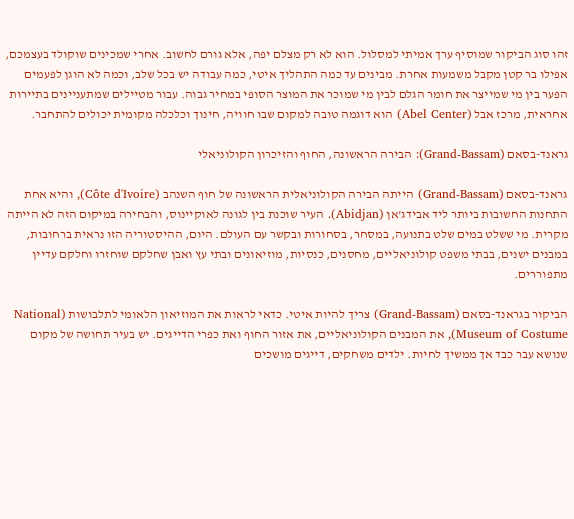זהו סוג הביקור שמוסיף ערך אמיתי למסלול. הוא לא רק מצלם יפה, אלא גורם לחשוב. אחרי שמכינים שוקולד בעצמכם, אפילו בר קטן מקבל משמעות אחרת. מבינים עד כמה התהליך איטי, כמה עבודה יש בכל שלב, וכמה לא הוגן לפעמים הפער בין מי שמייצר את חומר הגלם לבין מי שמוכר את המוצר הסופי במחיר גבוה. עבור מטיילים שמתעניינים בתיירות אחראית, מרכז אבל (Abel Center) הוא דוגמה טובה למקום שבו חוויה, חינוך וכלכלה מקומית יכולים להתחבר.

גראנד-בסאם (Grand-Bassam): הבירה הראשונה, החוף והזיכרון הקולוניאלי

גראנד-בסאם (Grand-Bassam) הייתה הבירה הקולוניאלית הראשונה של חוף השנהב (Côte d'Ivoire), והיא אחת התחנות החשובות ביותר ליד אבידג'אן (Abidjan). העיר שוכנת בין לגונה לאוקיינוס, והבחירה במיקום הזה לא הייתה מקרית. מי ששלט במים שלט בתנועה, במסחר, בסחורות ובקשר עם העולם. היום, ההיסטוריה הזו נראית ברחובות, במבנים ישנים, בבתי משפט קולוניאליים, מחסנים, כנסיות, מוזיאונים ובתי עץ ואבן שחלקם שוחזרו וחלקם עדיין מתפוררים.

הביקור בגראנד-בסאם (Grand-Bassam) צריך להיות איטי. כדאי לראות את המוזיאון הלאומי לתלבושות (National Museum of Costume), את המבנים הקולוניאליים, את אזור החוף ואת כפרי הדייגים. יש בעיר תחושה של מקום שנושא עבר כבד אך ממשיך לחיות. ילדים משחקים, דייגים מושכים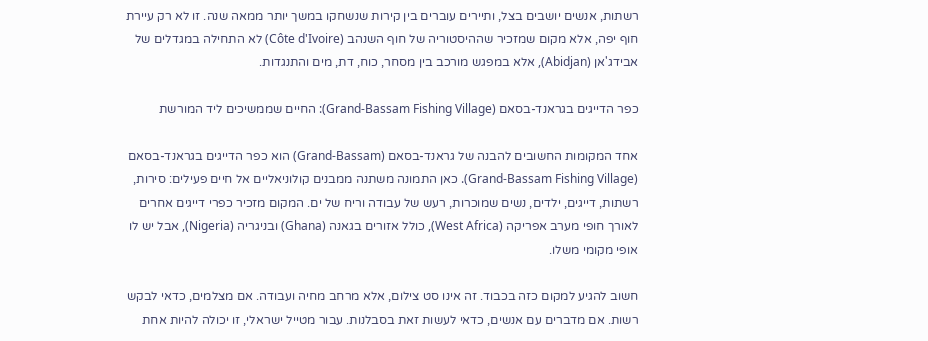רשתות, אנשים יושבים בצל, ותיירים עוברים בין קירות שנשחקו במשך יותר ממאה שנה. זו לא רק עיירת חוף יפה, אלא מקום שמזכיר שההיסטוריה של חוף השנהב (Côte d'Ivoire) לא התחילה במגדלים של אבידג'אן (Abidjan), אלא במפגש מורכב בין מסחר, כוח, דת, מים והתנגדות.

כפר הדייגים בגראנד-בסאם (Grand-Bassam Fishing Village): החיים שממשיכים ליד המורשת

אחד המקומות החשובים להבנה של גראנד-בסאם (Grand-Bassam) הוא כפר הדייגים בגראנד-בסאם (Grand-Bassam Fishing Village). כאן התמונה משתנה ממבנים קולוניאליים אל חיים פעילים: סירות, רשתות, דייגים, ילדים, נשים שמוכרות, רעש של עבודה וריח של ים. המקום מזכיר כפרי דייגים אחרים לאורך חופי מערב אפריקה (West Africa), כולל אזורים בגאנה (Ghana) ובניגריה (Nigeria), אבל יש לו אופי מקומי משלו.

חשוב להגיע למקום כזה בכבוד. זה אינו סט צילום, אלא מרחב מחיה ועבודה. אם מצלמים, כדאי לבקש רשות. אם מדברים עם אנשים, כדאי לעשות זאת בסבלנות. עבור מטייל ישראלי, זו יכולה להיות אחת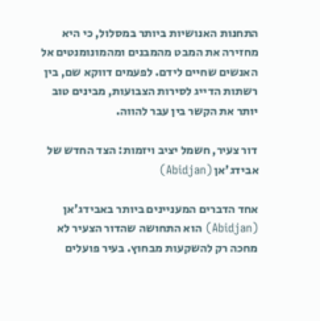התחנות האנושיות ביותר במסלול, כי היא מחזירה את המבט מהמבנים ומהמונומנטים אל האנשים שחיים לידם. לפעמים דווקא שם, בין רשתות הדייג לסירות הצבועות, מבינים טוב יותר את הקשר בין עבר להווה.

דור צעיר, חשמל יציב ויזמות: הצד החדש של אבידג'אן (Abidjan)

אחד הדברים המעניינים ביותר באבידג'אן (Abidjan) הוא התחושה שהדור הצעיר לא מחכה רק להשקעות מבחוץ. בעיר פועלים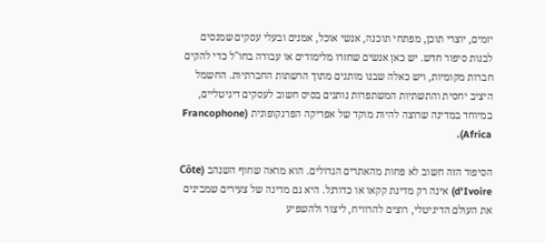יזמים, יוצרי תוכן, מפתחי תוכנה, אנשי אוכל, אמנים ובעלי עסקים שמנסים לבנות סיפור חדש. יש כאן אנשים שחזרו מלימודים או עבודה בחו"ל כדי להקים חברות מקומיות, ויש כאלה שבנו מותגים מתוך הרשתות החברתיות. החשמל היציב יחסית והתשתיות המשתפרות נותנים בסיס חשוב לעסקים דיגיטליים, במיוחד במדינה שרוצה להיות מוקד של אפריקה הפרנקופונית (Francophone Africa).

הסיפור הזה חשוב לא פחות מהאתרים הגדולים. הוא מראה שחוף השנהב (Côte d'Ivoire) אינה רק מדינת קקאו או כדורגל. היא גם מדינה של צעירים שמבינים את העולם הדיגיטלי, רוצים להרוויח, ליצור ולהשפיע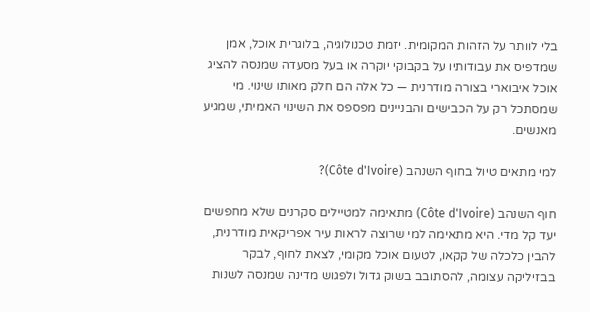בלי לוותר על הזהות המקומית. יזמת טכנולוגיה, בלוגרית אוכל, אמן שמדפיס את עבודותיו על בקבוקי יוקרה או בעל מסעדה שמנסה להציג אוכל איבוארי בצורה מודרנית — כל אלה הם חלק מאותו שינוי. מי שמסתכל רק על הכבישים והבניינים מפספס את השינוי האמיתי, שמגיע מאנשים.

למי מתאים טיול בחוף השנהב (Côte d'Ivoire)?

חוף השנהב (Côte d'Ivoire) מתאימה למטיילים סקרנים שלא מחפשים יעד קל מדי. היא מתאימה למי שרוצה לראות עיר אפריקאית מודרנית, להבין כלכלה של קקאו, לטעום אוכל מקומי, לצאת לחוף, לבקר בבזיליקה עצומה, להסתובב בשוק גדול ולפגוש מדינה שמנסה לשנות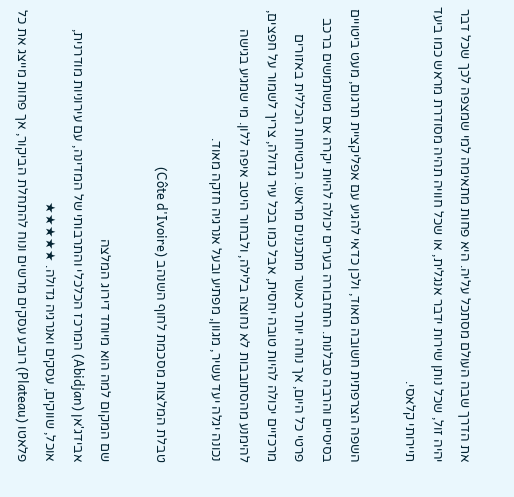את הדרך שבה העולם מסתכל עליה. היא פחות מתאימה למי שמצפה לכך שכל דבר יהיה זול, שכל נותן שירות ידבר אנגלית, או שכל חוויה תהיה מסודרת מראש כמו ביעד תיירותי קלאסי.

השפה הצרפתית חשובה מאוד, ולכן כדאי להגיע עם אפליקציית תרגום, מעט ביטויים בסיסיים והרבה סבלנות. התחבורה בערים יכולה להיות יקרה אם משתמשים ברכב פרטי כל היום, אך נוחה יותר כאשר מתכננים מראש. הבטיחות הכללית באזורים מרכזיים יכולה להיות טובה יחסית, אבל כמו בכל עיר גדולה, צריך לשמור על חפצים, להימנע מהסתובבות לא נחוצה בלילה, ולבחור היטב איפה ללון. מי שמגיע בגישה נכונה יגלה יעד עשיר, מגוון, מפתיע ובעל אנרגיה חזקה מאוד.

טבלת המלצות מסכמת לחוף השנהב (Côte d'Ivoire)

שם המקום למה הוא מיוחד דירוג המלצה
אבידג'אן (Abidjan) המרכז הכלכלי והתרבותי של המדינה, עם עירוניות מודרנית, אוכל, שווקים, עסקים ואנרגיה גדולה. ★★★★★
פלאטו (Plateau) רובע עסקים מרשים ונוח להתחלת הביקור, אך פחות מייצג את כל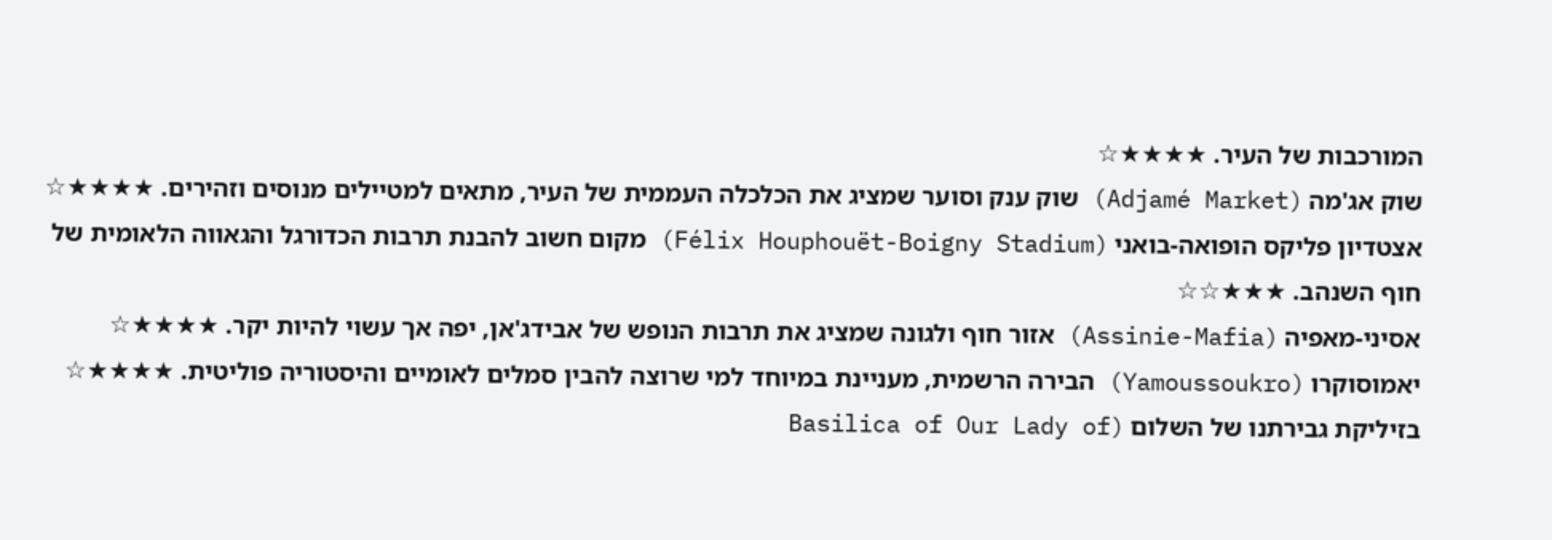המורכבות של העיר. ★★★★☆
שוק אג'מה (Adjamé Market) שוק ענק וסוער שמציג את הכלכלה העממית של העיר, מתאים למטיילים מנוסים וזהירים. ★★★★☆
אצטדיון פליקס הופואה-בואני (Félix Houphouët-Boigny Stadium) מקום חשוב להבנת תרבות הכדורגל והגאווה הלאומית של חוף השנהב. ★★★☆☆
אסיני-מאפיה (Assinie-Mafia) אזור חוף ולגונה שמציג את תרבות הנופש של אבידג'אן, יפה אך עשוי להיות יקר. ★★★★☆
יאמוסוקרו (Yamoussoukro) הבירה הרשמית, מעניינת במיוחד למי שרוצה להבין סמלים לאומיים והיסטוריה פוליטית. ★★★★☆
בזיליקת גבירתנו של השלום (Basilica of Our Lady of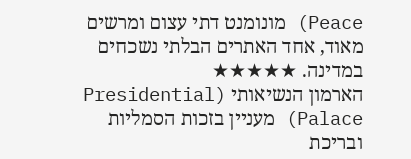Peace) מונומנט דתי עצום ומרשים מאוד, אחד האתרים הבלתי נשכחים במדינה. ★★★★★
הארמון הנשיאותי (Presidential Palace) מעניין בזכות הסמליות ובריכת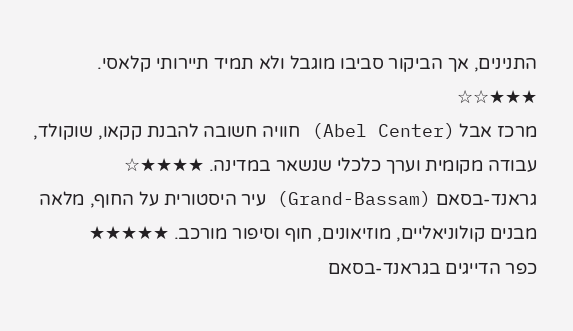התנינים, אך הביקור סביבו מוגבל ולא תמיד תיירותי קלאסי. ★★★☆☆
מרכז אבל (Abel Center) חוויה חשובה להבנת קקאו, שוקולד, עבודה מקומית וערך כלכלי שנשאר במדינה. ★★★★☆
גראנד-בסאם (Grand-Bassam) עיר היסטורית על החוף, מלאה מבנים קולוניאליים, מוזיאונים, חוף וסיפור מורכב. ★★★★★
כפר הדייגים בגראנד-בסאם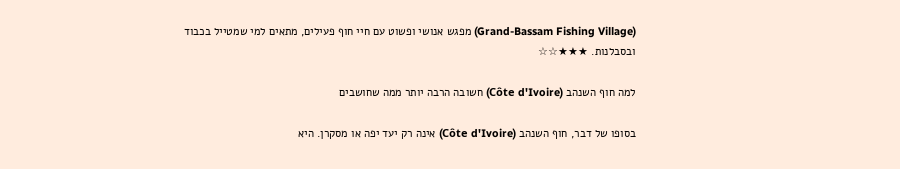(Grand-Bassam Fishing Village) מפגש אנושי ופשוט עם חיי חוף פעילים, מתאים למי שמטייל בכבוד ובסבלנות. ★★★☆☆

למה חוף השנהב (Côte d'Ivoire) חשובה הרבה יותר ממה שחושבים

בסופו של דבר, חוף השנהב (Côte d'Ivoire) אינה רק יעד יפה או מסקרן. היא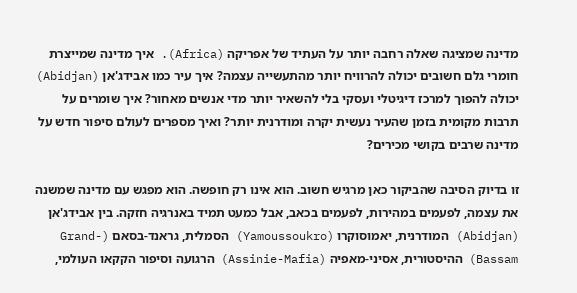מדינה שמציגה שאלה רחבה יותר על העתיד של אפריקה (Africa). איך מדינה שמייצרת חומרי גלם חשובים יכולה להרוויח יותר מהתעשייה עצמה? איך עיר כמו אבידג'אן (Abidjan) יכולה להפוך למרכז דיגיטלי ועסקי בלי להשאיר יותר מדי אנשים מאחור? איך שומרים על תרבות מקומית בזמן שהעיר נעשית יקרה ומודרנית יותר? ואיך מספרים לעולם סיפור חדש על מדינה שרבים בקושי מכירים?

זו בדיוק הסיבה שהביקור כאן מרגיש חשוב. הוא אינו רק חופשה. הוא מפגש עם מדינה שמשנה את עצמה, לפעמים במהירות, לפעמים בכאב, אבל כמעט תמיד באנרגיה חזקה. בין אבידג'אן (Abidjan) המודרנית, יאמוסוקרו (Yamoussoukro) הסמלית, גראנד-בסאם (Grand-Bassam) ההיסטורית, אסיני-מאפיה (Assinie-Mafia) הרגועה וסיפור הקקאו העולמי,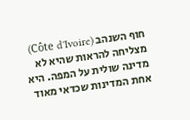חוף השנהב (Côte d'Ivoire) מצליחה להראות שהיא לא מדינה שולית על המפה. היא אחת המדינות שכדאי מאוד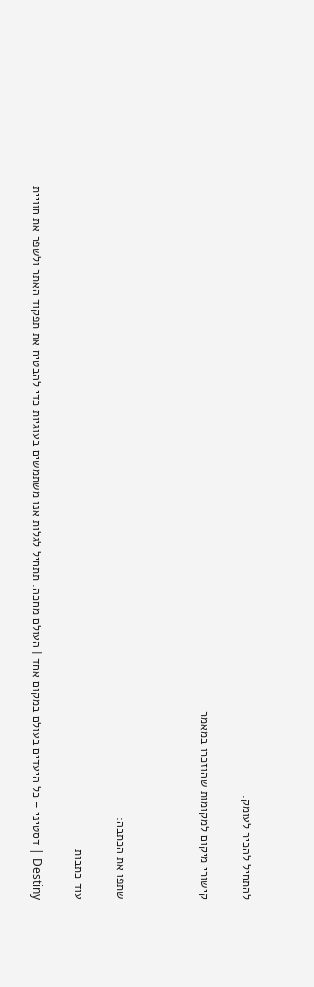להתחיל להכיר לעומק.

קישורי מיקום למקומות שהוזכרו במאמר



שתפו את הכתבה:

עוד כתבות

Destiny | דסטיני – כל היעדים בעולם במקום אחד | העולם מחכה. תתחיל לגלות אנו משתמשים בעוגיות כדי להבטיח את תפקוד האתר ולשפר את חוויית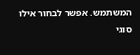המשתמש. אפשר לבחור אילו סוגי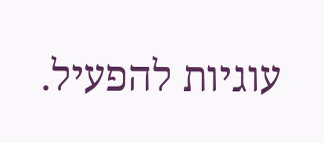עוגיות להפעיל.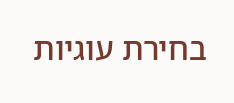בחירת עוגיות